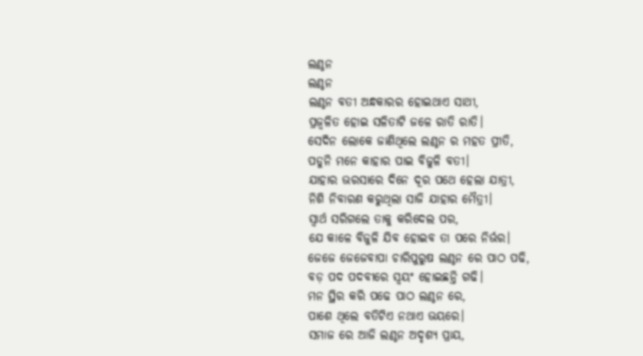ଲଣ୍ଠନ
ଲଣ୍ଠନ
ଲଣ୍ଠନ ବତୀ ଅନ୍ଧକାରର ହୋଇଥାଏ ସାଥୀ,
ପ୍ରଜ୍ବଳିତ ହୋଇ ସଳିତାଟି ଜଳେ ରାତି ରାତି।
ସେଦିନ ଲୋକେ ଜାଣିଥିଲେ ଲଣ୍ଠନ ର ମହତ ପ୍ରୀତି,
ପଡୁନି ମନେ କାହାର ପାଇ ବିଜୁଳି ବତୀ।
ଯାହାର ଭରସାରେ ଦିନେ ଦୂର ପଥେ ହେଲା ଯାତ୍ରୀ,
ନିଶି ନିବାରଣ କରୁଥିଲା ସାଜି ଯାହାର ମୈତ୍ରୀ।
ସ୍ୱାର୍ଥ ସରିଗଲେ ତାକୁ କରିଦେଲ ପର,
ଯେ କାଳେ ବିଜୁଳି ଯିବ ହୋଇବ ତା ପରେ ନିର୍ଭର।
ଜେଜେ ଜେଜେବାପା ଚାରିପୁରୁଷ ଲଣ୍ଠନ ରେ ପାଠ ପଢି,
ବଡ଼ ପଦ ପଦବୀରେ ସ୍ଵୟଂ ହୋଇଛନ୍ତି ଗଢି।
ମନ ସ୍ଥିର କରି ପଢେ ପାଠ ଲଣ୍ଠନ ରେ,
ପାଶେ ଥିଲେ ବତିଟିଏ ନଥାଏ ଭୟରେ।
ସମାଜ ରେ ଆଜି ଲଣ୍ଠନ ଅଦୃଶ୍ୟ ପ୍ରାୟ,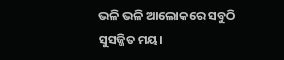ଭଳି ଭଳି ଆଲୋକରେ ସବୁଠି ସୁସଜ୍ଜିତ ମୟ।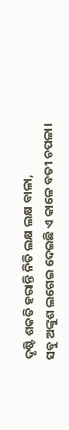ଦୃଷ୍ଟି ଶକତି ହରାନ୍ତି ନିତି ଲକ୍ଷ ଲକ୍ଷ ବାଳା,
ସବୁ ଅଙ୍କୁଶ ଲଗେଇ ଦେଇଛି ଏ କାଳେ ବତୀ ଚପଳା।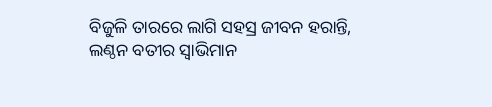ବିଜୁଳି ତାରରେ ଲାଗି ସହସ୍ର ଜୀବନ ହରାନ୍ତି,
ଲଣ୍ଠନ ବତୀର ସ୍ୱାଭିମାନ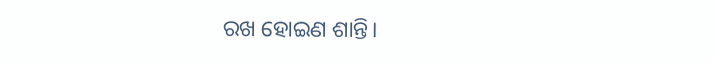ରଖ ହୋଇଣ ଶାନ୍ତି।